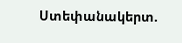Ստեփանակերտ.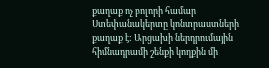քաղաք ոչ բոլորի համար
Ստեփանակերտը կոնտրաստների քաղաք է: Արցախի ներդրումային հիմնադրամի շենքի կողքին մի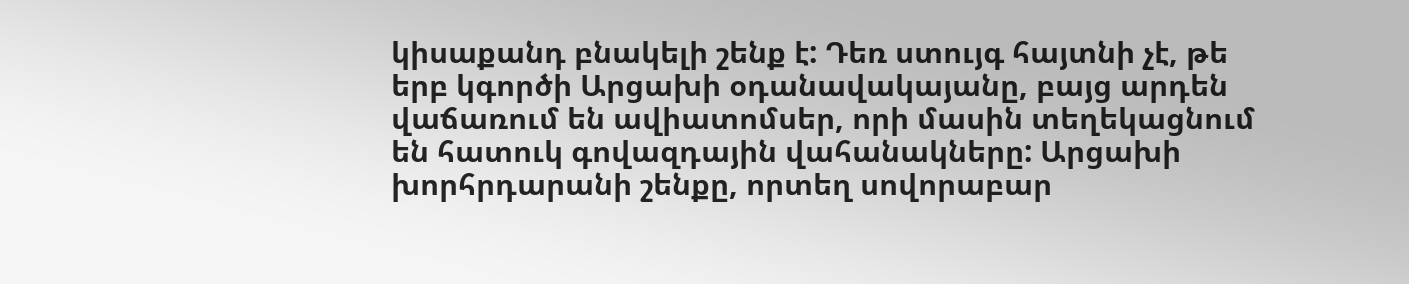կիսաքանդ բնակելի շենք է: Դեռ ստույգ հայտնի չէ, թե երբ կգործի Արցախի օդանավակայանը, բայց արդեն վաճառում են ավիատոմսեր, որի մասին տեղեկացնում են հատուկ գովազդային վահանակները: Արցախի խորհրդարանի շենքը, որտեղ սովորաբար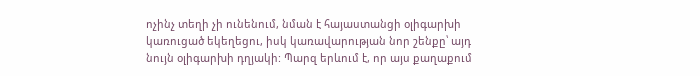ոչինչ տեղի չի ունենում, նման է հայաստանցի օլիգարխի կառուցած եկեղեցու, իսկ կառավարության նոր շենքը՝ այդ նույն օլիգարխի դղյակի: Պարզ երևում է, որ այս քաղաքում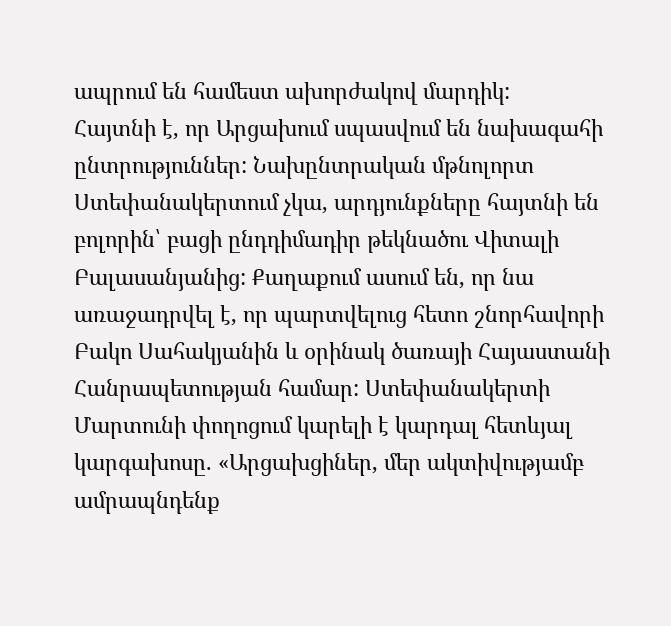ապրում են համեստ ախորժակով մարդիկ:
Հայտնի է, որ Արցախում սպասվում են նախագահի ընտրություններ: Նախընտրական մթնոլորտ Ստեփանակերտում չկա, արդյունքները հայտնի են բոլորին՝ բացի ընդդիմադիր թեկնածու Վիտալի Բալասանյանից: Քաղաքում ասում են, որ նա առաջադրվել է, որ պարտվելուց հետո շնորհավորի Բակո Սահակյանին և օրինակ ծառայի Հայաստանի Հանրապետության համար: Ստեփանակերտի Մարտունի փողոցում կարելի է կարդալ հետևյալ կարգախոսը. «Արցախցիներ, մեր ակտիվությամբ ամրապնդենք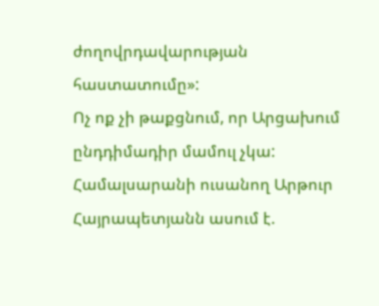ժողովրդավարության հաստատումը»:
Ոչ ոք չի թաքցնում, որ Արցախում ընդդիմադիր մամուլ չկա: Համալսարանի ուսանող Արթուր Հայրապետյանն ասում է.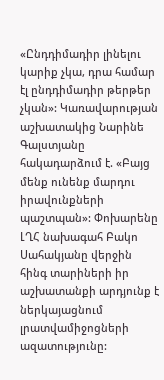«Ընդդիմադիր լինելու կարիք չկա, դրա համար էլ ընդդիմադիր թերթեր չկան»: Կառավարության աշխատակից Նարինե Գալստյանը հակադարձում է. «Բայց մենք ունենք մարդու իրավունքների պաշտպան»: Փոխարենը ԼՂՀ նախագահ Բակո Սահակյանը վերջին հինգ տարիների իր աշխատանքի արդյունք է ներկայացնում լրատվամիջոցների ազատությունը: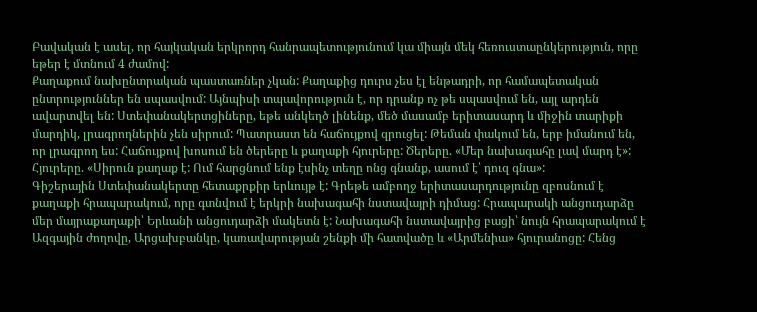Բավական է ասել, որ հայկական երկրորդ հանրապետությունում կա միայն մեկ հեռուստաընկերություն, որը եթեր է մտնում 4 ժամով:
Քաղաքում նախընտրական պաստառներ չկան: Քաղաքից դուրս չես էլ ենթադրի, որ համապետական ընտրություններ են սպասվում: Այնպիսի տպավորություն է, որ դրանք ոչ թե սպասվում են, այլ արդեն ավարտվել են: Ստեփանակերտցիները, եթե անկեղծ լինենք, մեծ մասամբ երիտասարդ և միջին տարիքի մարդիկ, լրագրողներին չեն սիրում: Պատրաստ են հաճույքով զրուցել: Թեման փակում են, երբ իմանում են, որ լրագրող ես: Հաճույքով խոսում են ծերերը և քաղաքի հյուրերը: Ծերերը. «Մեր նախագահը լավ մարդ է»: Հյուրերը. «Սիրուն քաղաք է: Ում հարցնում ենք էսինչ տեղը ոնց գնանք, ասում է՝ դուզ գնա»:
Գիշերային Ստեփանակերտը հետաքրքիր երևույթ է: Գրեթե ամբողջ երիտասարդությունը զբոսնում է քաղաքի հրապարակում, որը գտնվում է երկրի նախագահի նստավայրի դիմաց: Հրապարակի անցուդարձը մեր մայրաքաղաքի՝ Երևանի անցուդարձի մակետն է: Նախագահի նստավայրից բացի՝ նույն հրապարակում է Ազգային ժողովը, Արցախբանկը, կառավարության շենքի մի հատվածը և «Արմենիա» հյուրանոցը: Հենց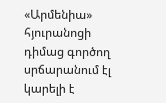«Արմենիա» հյուրանոցի դիմաց գործող սրճարանում էլ կարելի է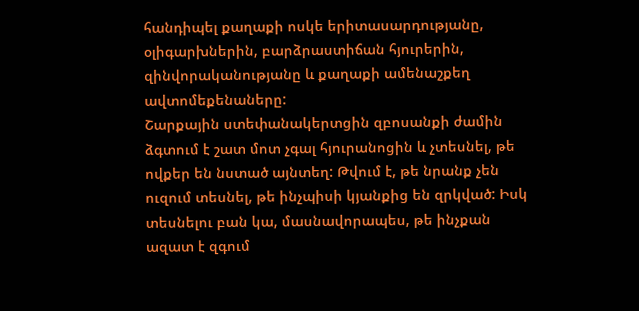հանդիպել քաղաքի ոսկե երիտասարդությանը, օլիգարխներին, բարձրաստիճան հյուրերին, զինվորականությանը և քաղաքի ամենաշքեղ ավտոմեքենաները:
Շարքային ստեփանակերտցին զբոսանքի ժամին ձգտում է շատ մոտ չգալ հյուրանոցին և չտեսնել, թե ովքեր են նստած այնտեղ: Թվում է, թե նրանք չեն ուզում տեսնել, թե ինչպիսի կյանքից են զրկված: Իսկ տեսնելու բան կա, մասնավորապես, թե ինչքան ազատ է զգում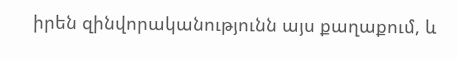իրեն զինվորականությունն այս քաղաքում, և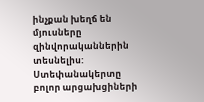ինչքան խեղճ են մյուսները զինվորականներին տեսնելիս: Ստեփանակերտը բոլոր արցախցիների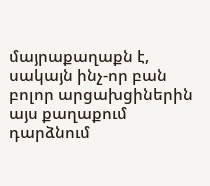մայրաքաղաքն է, սակայն ինչ-որ բան բոլոր արցախցիներին այս քաղաքում դարձնում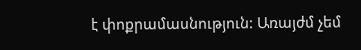է փոքրամասնություն: Առայժմ չեմ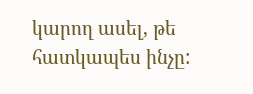կարող ասել, թե հատկապես ինչը: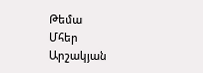Թեմա
Մհեր Արշակյան